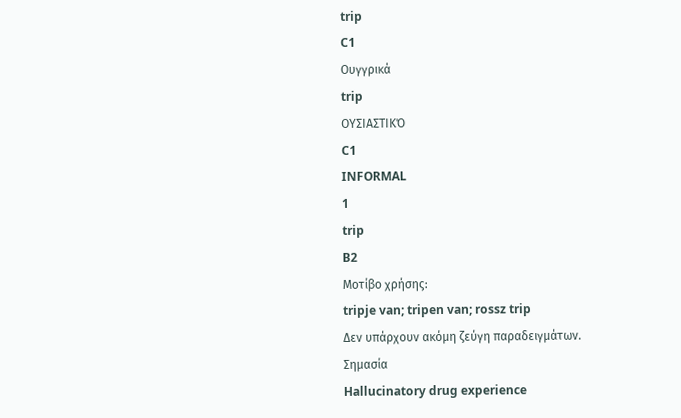trip
C1
Ουγγρικά
trip
ΟΥΣΙΑΣΤΙΚΌ
C1
INFORMAL
1
trip
B2
Μοτίβο χρήσης:
tripje van; tripen van; rossz trip
Δεν υπάρχουν ακόμη ζεύγη παραδειγμάτων.
Σημασία
Hallucinatory drug experience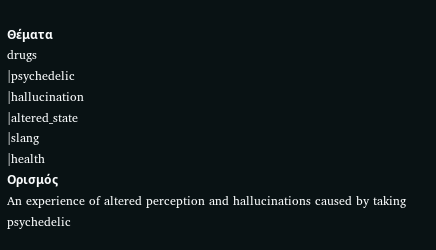Θέματα
drugs
|psychedelic
|hallucination
|altered_state
|slang
|health
Ορισμός
An experience of altered perception and hallucinations caused by taking psychedelic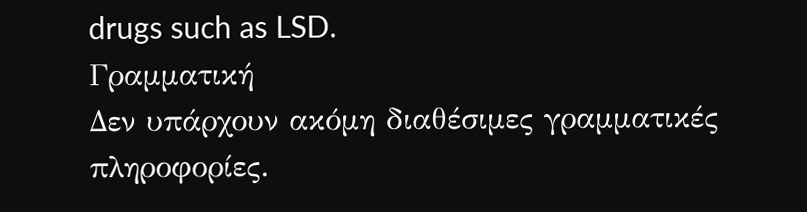drugs such as LSD.
Γραμματική
Δεν υπάρχουν ακόμη διαθέσιμες γραμματικές πληροφορίες.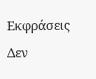Εκφράσεις
Δεν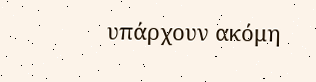υπάρχουν ακόμη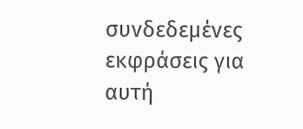συνδεδεμένες εκφράσεις για αυτή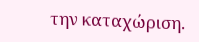την καταχώριση.